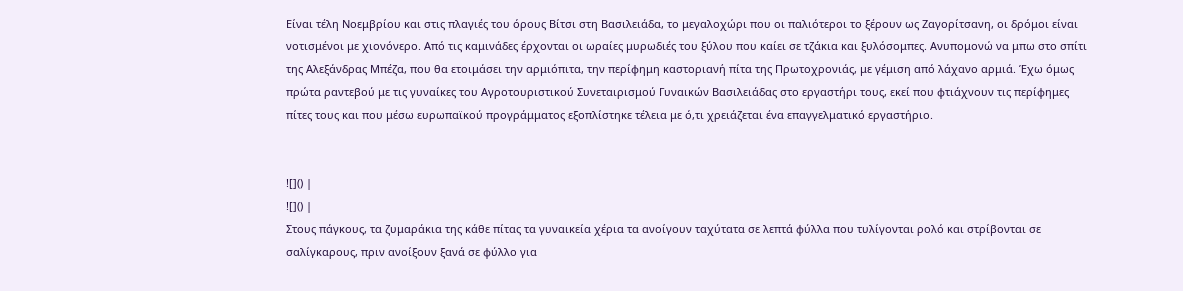Είναι τέλη Νοεμβρίου και στις πλαγιές του όρους Βίτσι στη Βασιλειάδα, το μεγαλοχώρι που οι παλιότεροι το ξέρουν ως Ζαγορίτσανη, οι δρόμοι είναι νοτισμένοι με χιονόνερο. Από τις καμινάδες έρχονται οι ωραίες μυρωδιές του ξύλου που καίει σε τζάκια και ξυλόσομπες. Ανυπομονώ να μπω στο σπίτι της Αλεξάνδρας Μπέζα, που θα ετοιμάσει την αρμιόπιτα, την περίφημη καστοριανή πίτα της Πρωτοχρονιάς, με γέμιση από λάχανο αρμιά. Έχω όμως πρώτα ραντεβού με τις γυναίκες του Αγροτουριστικού Συνεταιρισμού Γυναικών Βασιλειάδας στο εργαστήρι τους, εκεί που φτιάχνουν τις περίφημες πίτες τους και που μέσω ευρωπαϊκού προγράμματος εξοπλίστηκε τέλεια με ό,τι χρειάζεται ένα επαγγελματικό εργαστήριο.


![]() |
![]() |
Στους πάγκους, τα ζυμαράκια της κάθε πίτας τα γυναικεία χέρια τα ανοίγουν ταχύτατα σε λεπτά φύλλα που τυλίγονται ρολό και στρίβονται σε σαλίγκαρους, πριν ανοίξουν ξανά σε φύλλο για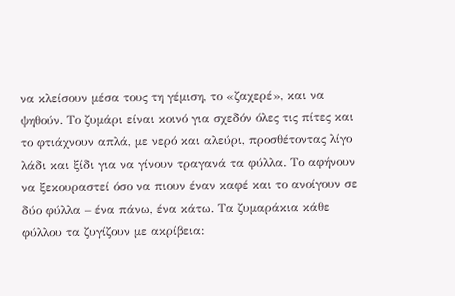να κλείσουν μέσα τους τη γέμιση, το «ζαχερέ», και να ψηθούν. Το ζυμάρι είναι κοινό για σχεδόν όλες τις πίτες και το φτιάχνουν απλά, με νερό και αλεύρι, προσθέτοντας λίγο λάδι και ξίδι για να γίνουν τραγανά τα φύλλα. Το αφήνουν να ξεκουραστεί όσο να πιουν έναν καφέ και το ανοίγουν σε δύο φύλλα – ένα πάνω, ένα κάτω. Τα ζυμαράκια κάθε φύλλου τα ζυγίζουν με ακρίβεια: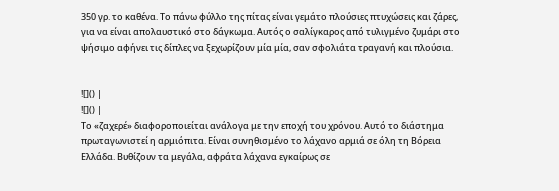350 γρ. το καθένα. Το πάνω φύλλο της πίτας είναι γεμάτο πλούσιες πτυχώσεις και ζάρες, για να είναι απολαυστικό στο δάγκωμα. Αυτός ο σαλίγκαρος από τυλιγμένο ζυμάρι στο ψήσιμο αφήνει τις δίπλες να ξεχωρίζουν μία μία, σαν σφολιάτα τραγανή και πλούσια.


![]() |
![]() |
Το «ζαχερέ» διαφοροποιείται ανάλογα με την εποχή του χρόνου. Αυτό το διάστημα πρωταγωνιστεί η αρμιόπιτα. Είναι συνηθισμένο το λάχανο αρμιά σε όλη τη Βόρεια Ελλάδα. Βυθίζουν τα μεγάλα, αφράτα λάχανα εγκαίρως σε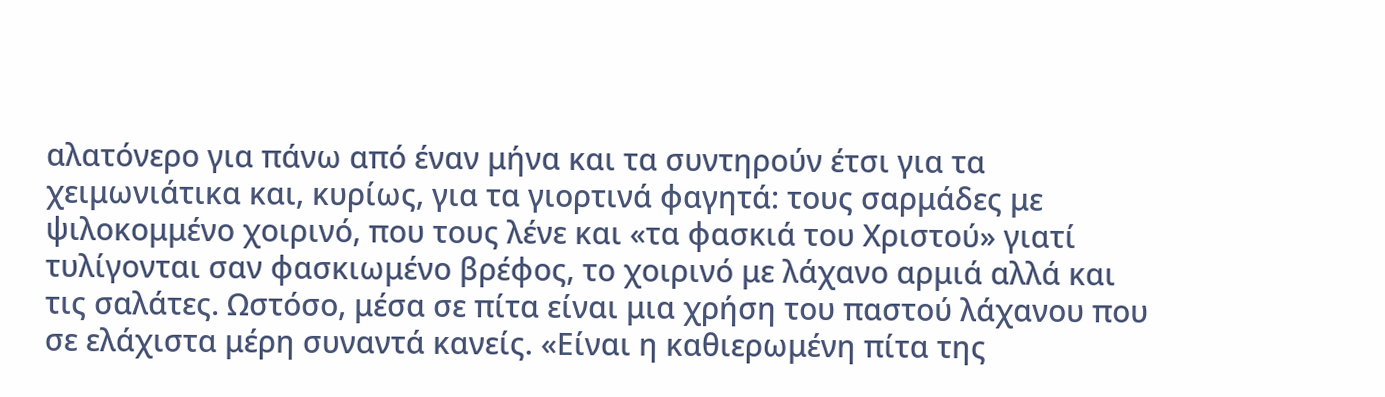αλατόνερο για πάνω από έναν μήνα και τα συντηρούν έτσι για τα χειμωνιάτικα και, κυρίως, για τα γιορτινά φαγητά: τους σαρμάδες με ψιλοκομμένο χοιρινό, που τους λένε και «τα φασκιά του Χριστού» γιατί τυλίγονται σαν φασκιωμένο βρέφος, το χοιρινό με λάχανο αρμιά αλλά και τις σαλάτες. Ωστόσο, μέσα σε πίτα είναι μια χρήση του παστού λάχανου που σε ελάχιστα μέρη συναντά κανείς. «Είναι η καθιερωμένη πίτα της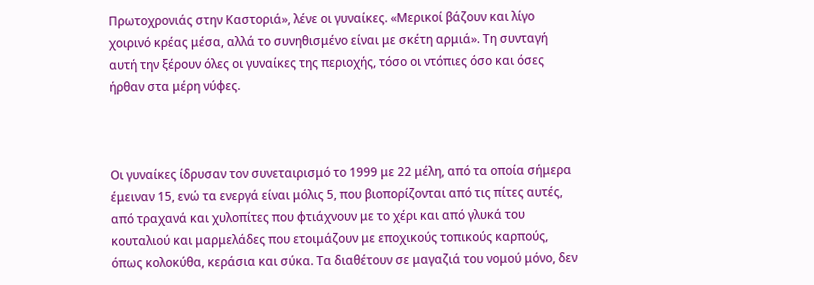Πρωτοχρονιάς στην Καστοριά», λένε οι γυναίκες. «Μερικοί βάζουν και λίγο χοιρινό κρέας μέσα, αλλά το συνηθισμένο είναι με σκέτη αρμιά». Τη συνταγή αυτή την ξέρουν όλες οι γυναίκες της περιοχής, τόσο οι ντόπιες όσο και όσες ήρθαν στα μέρη νύφες.



Οι γυναίκες ίδρυσαν τον συνεταιρισμό το 1999 με 22 μέλη, από τα οποία σήμερα έμειναν 15, ενώ τα ενεργά είναι μόλις 5, που βιοπορίζονται από τις πίτες αυτές, από τραχανά και χυλοπίτες που φτιάχνουν με το χέρι και από γλυκά του κουταλιού και μαρμελάδες που ετοιμάζουν με εποχικούς τοπικούς καρπούς, όπως κολοκύθα, κεράσια και σύκα. Τα διαθέτουν σε μαγαζιά του νομού μόνο, δεν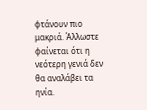φτάνουν πιο μακριά. Άλλωστε φαίνεται ότι η νεότερη γενιά δεν θα αναλάβει τα ηνία.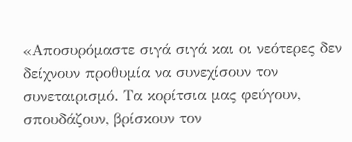«Αποσυρόμαστε σιγά σιγά και οι νεότερες δεν δείχνουν προθυμία να συνεχίσουν τον συνεταιρισμό. Τα κορίτσια μας φεύγουν, σπουδάζουν, βρίσκουν τον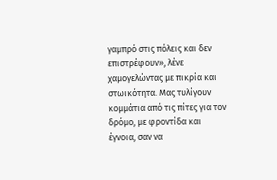γαμπρό στις πόλεις και δεν επιστρέφουν», λένε χαμογελώντας με πικρία και στωικότητα. Μας τυλίγουν κομμάτια από τις πίτες για τον δρόμο, με φροντίδα και έγνοια, σαν να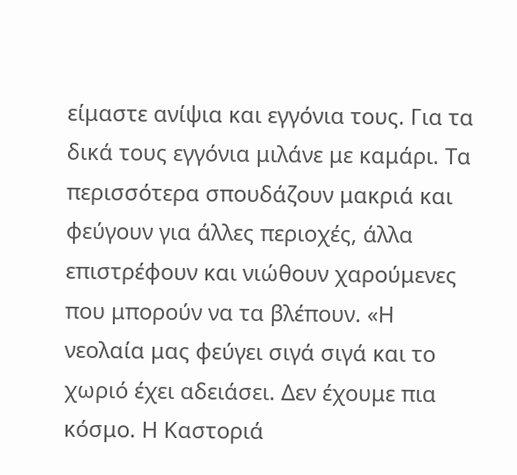είμαστε ανίψια και εγγόνια τους. Για τα δικά τους εγγόνια μιλάνε με καμάρι. Τα περισσότερα σπουδάζουν μακριά και φεύγουν για άλλες περιοχές, άλλα επιστρέφουν και νιώθουν χαρούμενες που μπορούν να τα βλέπουν. «Η νεολαία μας φεύγει σιγά σιγά και το χωριό έχει αδειάσει. Δεν έχουμε πια κόσμο. Η Καστοριά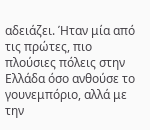αδειάζει. Ήταν μία από τις πρώτες, πιο πλούσιες πόλεις στην Ελλάδα όσο ανθούσε το γουνεμπόριο, αλλά με την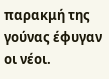παρακμή της γούνας έφυγαν οι νέοι.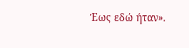Έως εδώ ήταν».